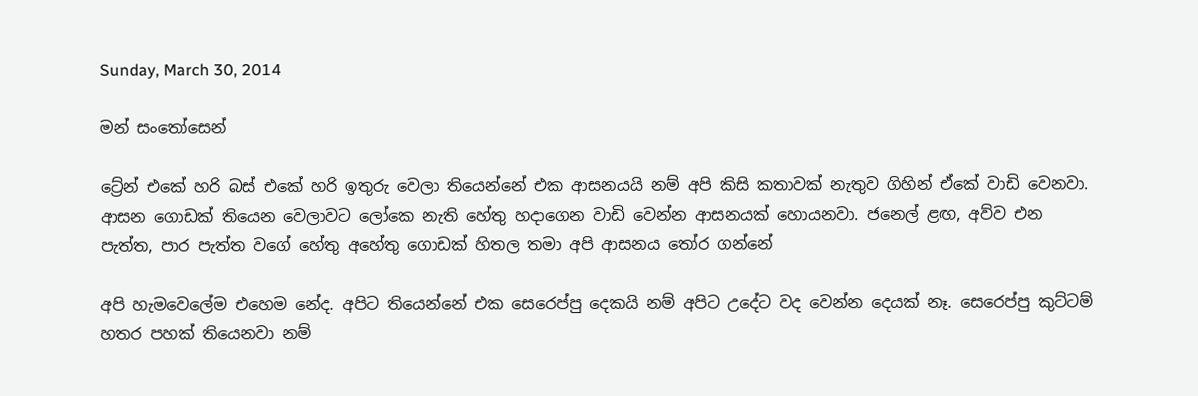Sunday, March 30, 2014

මන් සංතෝසෙන්

ට්‍රේන් එකේ හරි බස් එකේ හරි ඉතුරු වෙලා තියෙන්නේ එක ආසනයයි නම් අපි කිසි කතාවක් නැතුව ගිහින් ඒකේ වාඩි වෙනවා. ආසන ගොඩක් තියෙන වෙලාවට ලෝකෙ නැති හේතු හදාගෙන වාඩි වෙන්න ආසනයක් හොයනවා. ජනෙල් ළඟ, අව්ව එන පැත්ත, පාර පැත්ත වගේ හේතු අහේතු ගොඩක් හිතල තමා අපි ආසනය තෝර ගන්නේ

අපි හැමවෙලේම එහෙම නේද. අපිට තියෙන්නේ එක සෙරෙප්පු දෙකයි නම් අපිට උදේට වද වෙන්න දෙයක් නෑ. සෙරෙප්පු කුට්ටම් හතර පහක් තියෙනවා නම්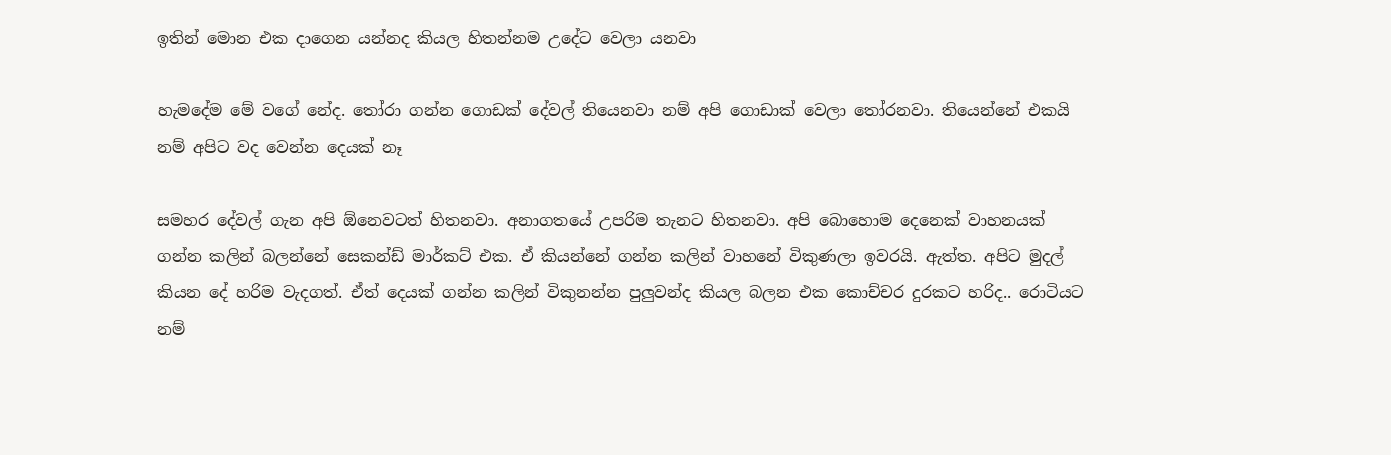ඉතින් මොන එක දාගෙන යන්නද කියල හිතන්නම උදේට වෙලා යනවා

හැමදේම මේ වගේ නේද. තෝරා ගන්න ගොඩක් දේවල් තියෙනවා නම් අපි ගොඩාක් වෙලා තෝරනවා. තියෙන්නේ එකයි නම් අපිට වද වෙන්න දෙයක් නෑ

සමහර දේවල් ගැන අපි ඕනෙවටත් හිතනවා. අනාගතයේ උපරිම තැනට හිතනවා. අපි බොහොම දෙනෙක් වාහනයක් ගන්න කලින් බලන්නේ සෙකන්ඩ් මාර්කට් එක. ඒ කියන්නේ ගන්න කලින් වාහනේ විකුණලා ඉවරයි. ඇත්ත. අපිට මුදල් කියන දේ හරිම වැදගත්. ඒත් දෙයක් ගන්න කලින් විකුනන්න පුලුවන්ද කියල බලන එක කොච්චර දුරකට හරිද.. රොටියට නම්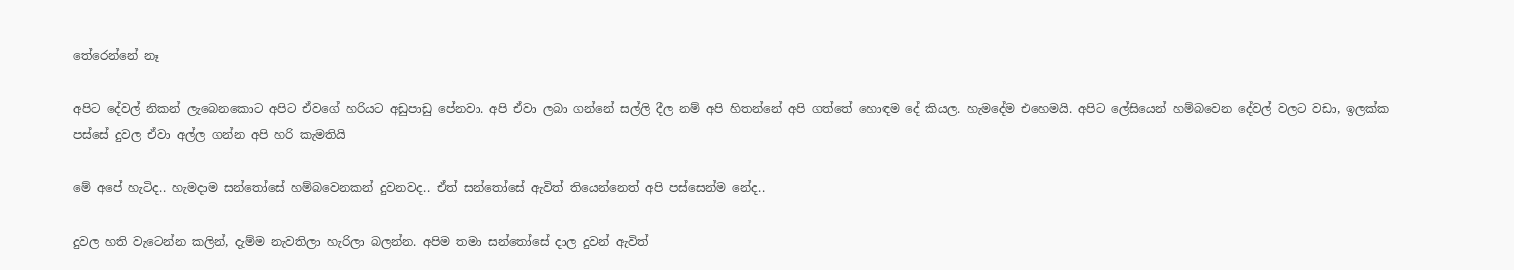තේරෙන්නේ නෑ

අපිට දේවල් නිකන් ලැබෙනකොට අපිට ඒවගේ හරියට අඩුපාඩු පේනවා. අපි ඒවා ලබා ගන්නේ සල්ලි දීල නම් අපි හිතන්නේ අපි ගත්තේ හොඳම දේ කියල. හැමදේම එහෙමයි. අපිට ලේසියෙන් හම්බවෙන දේවල් වලට වඩා, ඉලක්ක පස්සේ දුවල ඒවා අල්ල ගන්න අපි හරි කැමතියි

මේ අපේ හැටිද.. හැමදාම සන්තෝසේ හම්බවෙනකන් දුවනවද.. ඒත් සන්තෝසේ ඇවිත් තියෙන්නෙත් අපි පස්සෙන්ම නේද..

දුවල හති වැටෙන්න කලින්, දැම්ම නැවතිලා හැරිලා බලන්න. අපිම තමා සන්තෝසේ දාල දුවන් ඇවිත්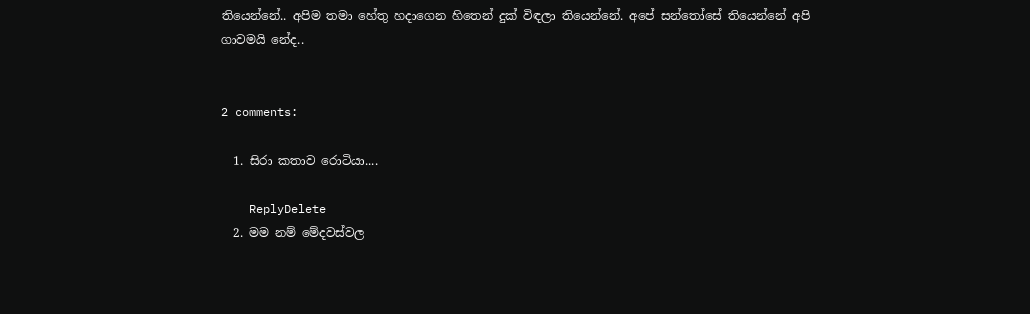තියෙන්නේ.. අපිම තමා හේතු හදාගෙන හිතෙන් දුක් විඳලා තියෙන්නේ. අපේ සන්තෝසේ තියෙන්නේ අපි ගාවමයි නේද..


2 comments:

  1. සිරා කතාව රොටියා....

    ReplyDelete
  2. මම නම් මේදවස්වල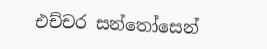එච්චර සන්තෝසෙන්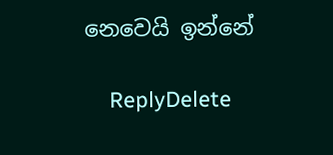නෙවෙයි ඉන්නේ

    ReplyDelete